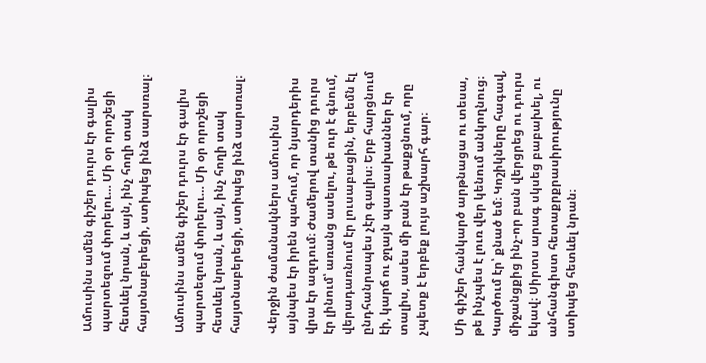Ամուսինս ամեն գիշեր դուրս էր գալիս պարտեզում փորելու… Մի օր որոշեցի հետևել նրան, և այն, ինչ հողի տակ հայտնաբերեցի, ստիպեց ինձ սարսռալ։

Ամուսինս ամեն գիշեր դուրս էր գալիս պարտեզում փորելու… Մի օր որոշեցի հետևել նրան, և այն, ինչ հողի տակ հայտնաբերեցի, ստիպեց ինձ սարսռալ։

Վերջին ժամանակներս ամուսինս այնպես էր իրեն պահում, որ նյարդերիս վրա էր ազդում։ Ժամերով տանից դուրս էր լինում՝ առանց ասելու, թե ուր է գնում, վերադառնում էր լուսաբացին, երբեմն էլ ընդհանրապես չէր գալիս։ Երբ հարցնում էի, կարճ ու ջղայն պատասխաններ էր տալիս, ասես մի բան էր թաքցնում, որը չպետք է երբեք լույս աշխարհ գար։

Մի գիշեր հանկարծ արթնացա ու տեսա, թե ինչպես է լուռ վեր կենում անկողնուց։ Կարծում էր՝ քնած եմ։ Կոշիկները հագավ, միջանցքից ինչ-որ բան վերցրեց ու դուրս եկավ։ Սիրտս արագ սկսեց բաբախել, ու անհանգիստ հետաքրքրասիրությունը ստիպեց հետևել նրան։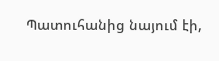Պատուհանից նայում էի,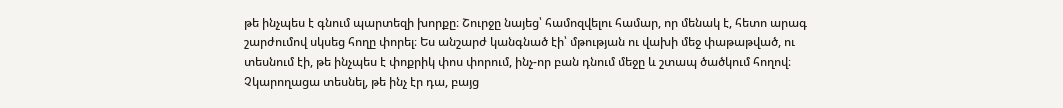թե ինչպես է գնում պարտեզի խորքը։ Շուրջը նայեց՝ համոզվելու համար, որ մենակ է, հետո արագ շարժումով սկսեց հողը փորել։ Ես անշարժ կանգնած էի՝ մթության ու վախի մեջ փաթաթված, ու տեսնում էի, թե ինչպես է փոքրիկ փոս փորում, ինչ-որ բան դնում մեջը և շտապ ծածկում հողով։ Չկարողացա տեսնել, թե ինչ էր դա, բայց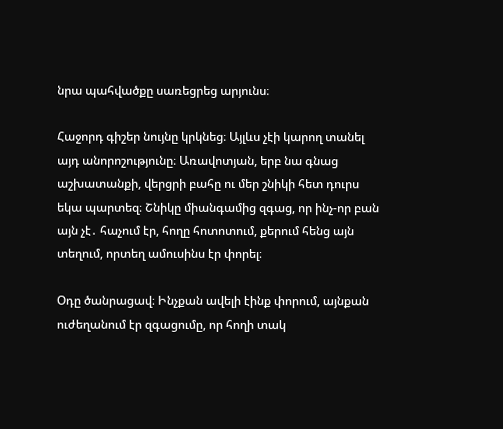նրա պահվածքը սառեցրեց արյունս։

Հաջորդ գիշեր նույնը կրկնեց։ Այլևս չէի կարող տանել այդ անորոշությունը։ Առավոտյան, երբ նա գնաց աշխատանքի, վերցրի բահը ու մեր շնիկի հետ դուրս եկա պարտեզ։ Շնիկը միանգամից զգաց, որ ինչ-որ բան այն չէ․ հաչում էր, հողը հոտոտում, քերում հենց այն տեղում, որտեղ ամուսինս էր փորել։

Օդը ծանրացավ։ Ինչքան ավելի էինք փորում, այնքան ուժեղանում էր զգացումը, որ հողի տակ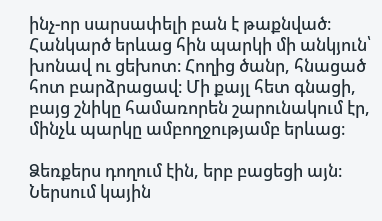ինչ-որ սարսափելի բան է թաքնված։ Հանկարծ երևաց հին պարկի մի անկյուն՝ խոնավ ու ցեխոտ։ Հողից ծանր, հնացած հոտ բարձրացավ։ Մի քայլ հետ գնացի, բայց շնիկը համառորեն շարունակում էր, մինչև պարկը ամբողջությամբ երևաց։

Ձեռքերս դողում էին, երբ բացեցի այն։ Ներսում կային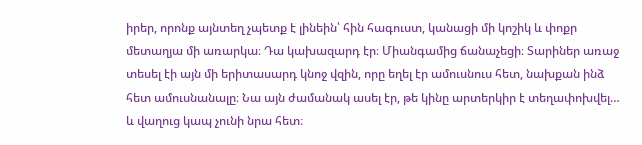իրեր, որոնք այնտեղ չպետք է լինեին՝ հին հագուստ, կանացի մի կոշիկ և փոքր մետաղյա մի առարկա։ Դա կախազարդ էր։ Միանգամից ճանաչեցի։ Տարիներ առաջ տեսել էի այն մի երիտասարդ կնոջ վզին, որը եղել էր ամուսնուս հետ, նախքան ինձ հետ ամուսնանալը։ Նա այն ժամանակ ասել էր, թե կինը արտերկիր է տեղափոխվել… և վաղուց կապ չունի նրա հետ։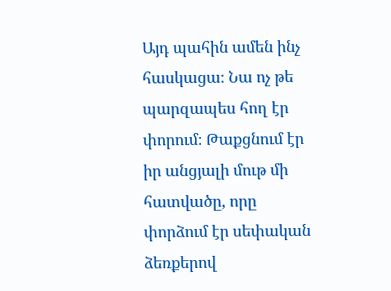Այդ պահին ամեն ինչ հասկացա։ Նա ոչ թե պարզապես հող էր փորում։ Թաքցնում էր իր անցյալի մութ մի հատվածը, որը փորձում էր սեփական ձեռքերով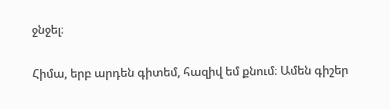ջնջել։

Հիմա, երբ արդեն գիտեմ, հազիվ եմ քնում։ Ամեն գիշեր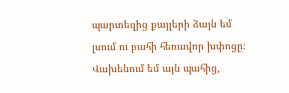պարտեզից քայլերի ձայն եմ լսում ու բահի հեռավոր խփոցը։ Վախենում եմ այն պահից,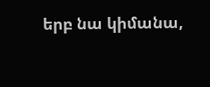երբ նա կիմանա,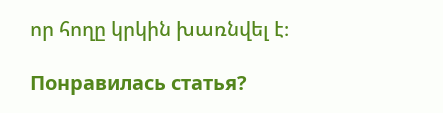որ հողը կրկին խառնվել է։

Понравилась статья?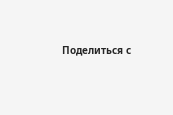Поделиться с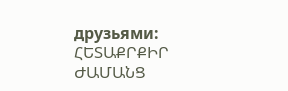друзьями:
ՀԵՏԱՔՐՔԻՐ ԺԱՄԱՆՑ